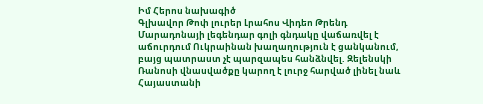Իմ Հերոս նախագիծ
Գլխավոր Թոփ լուրեր Լրահոս Վիդեո Թրենդ
Մարադոնայի լեգենդար գոլի գնդակը վաճառվել է աճուրդում Ուկրաինան խաղաղություն է ցանկանում, բայց պատրաստ չէ պարզապես հանձնվել. Զելենսկի Ռանոսի վնասվածքը կարող է լուրջ հարված լինել նաև Հայաստանի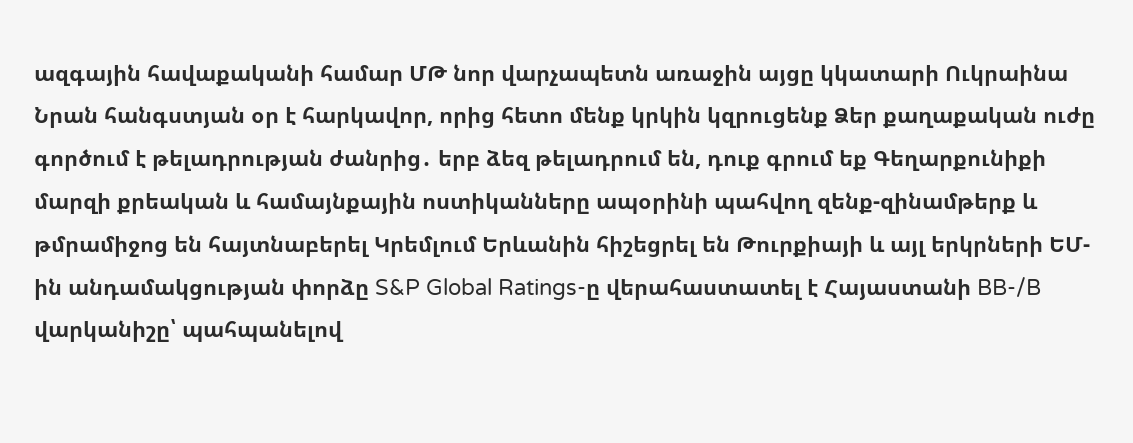ազգային հավաքականի համար ՄԹ նոր վարչապետն առաջին այցը կկատարի Ուկրաինա Նրան հանգստյան օր է հարկավոր, որից հետո մենք կրկին կզրուցենք Ձեր քաղաքական ուժը գործում է թելադրության ժանրից․ երբ ձեզ թելադրում են, դուք գրում եք Գեղարքունիքի մարզի քրեական և համայնքային ոստիկանները ապօրինի պահվող զենք-զինամթերք և թմրամիջոց են հայտնաբերել Կրեմլում Երևանին հիշեցրել են Թուրքիայի և այլ երկրների ԵՄ-ին անդամակցության փորձը S&P Global Ratings-ը վերահաստատել է Հայաստանի BB-/B վարկանիշը՝ պահպանելով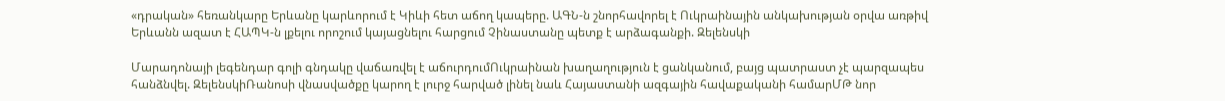«դրական» հեռանկարը Երևանը կարևորում է Կիևի հետ աճող կապերը. ԱԳՆ-ն շնորհավորել է Ուկրաինային անկախության օրվա առթիվ Երևանն ազատ է ՀԱՊԿ-ն լքելու որոշում կայացնելու հարցում Չինաստանը պետք է արձագանքի. Զելենսկի

Մարադոնայի լեգենդար գոլի գնդակը վաճառվել է աճուրդումՈւկրաինան խաղաղություն է ցանկանում, բայց պատրաստ չէ պարզապես հանձնվել. ԶելենսկիՌանոսի վնասվածքը կարող է լուրջ հարված լինել նաև Հայաստանի ազգային հավաքականի համարՄԹ նոր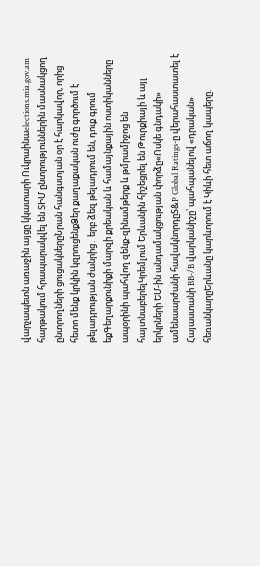վարչապետն առաջին այցը կկատարի Ուկրաինաelections.mia.gov.am հարթակում հրապարակվել են ՏԻՄ ընտրություններին մասնակցող ընտրողների ցուցակներըՆրան հանգստյան օր է հարկավոր, որից հետո մենք կրկին կզրուցենքՁեր քաղաքական ուժը գործում է թելադրության ժանրից․ երբ ձեզ թելադրում են, դուք գրում եքԳեղարքունիքի մարզի քրեական և համայնքային ոստիկանները ապօրինի պահվող զենք-զինամթերք և թմրամիջոց են հայտնաբերելԿրեմլում Երևանին հիշեցրել են Թուրքիայի և այլ երկրների ԵՄ-ին անդամակցության փորձը«Ոսկե գնդակի» ամենաարժանի հավակնորդըS&P Global Ratings-ը վերահաստատել է Հայաստանի BB-/B վարկանիշը՝ պահպանելով «դրական» հեռանկարըԵրևանը կարևորում է Կիևի հետ աճող կապերը.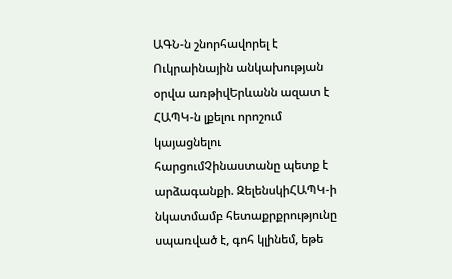ԱԳՆ-ն շնորհավորել է Ուկրաինային անկախության օրվա առթիվԵրևանն ազատ է ՀԱՊԿ-ն լքելու որոշում կայացնելու հարցումՉինաստանը պետք է արձագանքի. ԶելենսկիՀԱՊԿ-ի նկատմամբ հետաքրքրությունը սպառված է, գոհ կլինեմ, եթե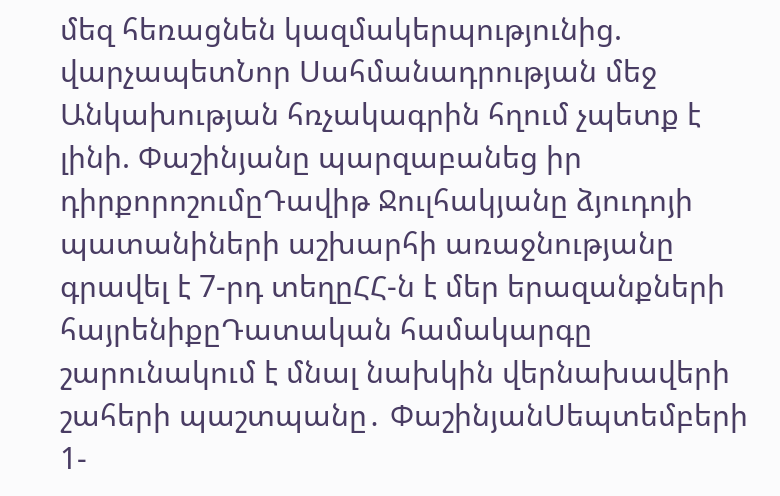մեզ հեռացնեն կազմակերպությունից. վարչապետՆոր Սահմանադրության մեջ Անկախության հռչակագրին հղում չպետք է լինի. Փաշինյանը պարզաբանեց իր դիրքորոշումըԴավիթ Ջուլհակյանը ձյուդոյի պատանիների աշխարհի առաջնությանը գրավել է 7-րդ տեղըՀՀ-ն է մեր երազանքների հայրենիքըԴատական համակարգը շարունակում է մնալ նախկին վերնախավերի շահերի պաշտպանը․ ՓաշինյանՍեպտեմբերի 1-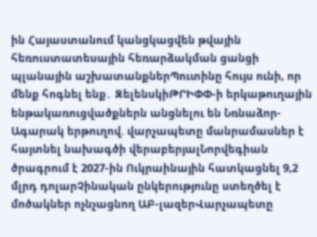ին Հայաստանում կանցկացվեն թվային հեռուստատեսային հեռարձակման ցանցի պլանային աշխատանքներՊուտինը հույս ունի, որ մենք հոգնել ենք․ ԶելենսկիԹՐԻՓՓ-ի երկաթուղային ենթակառուցվածքներն անցնելու են Նռնաձոր-Ագարակ երթուղով. վարչապետը մանրամասներ է հայտնել նախագծի վերաբերյալՆորվեգիան ծրագրում է 2027-ին Ուկրաինային հատկացնել 9,2 մլրդ դոլարՉինական ընկերությունը ստեղծել է մոծակներ ոչնչացնող ԱԲ-լազերՎարչապետը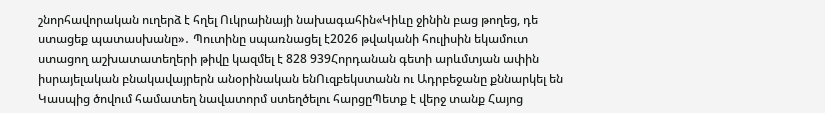շնորհավորական ուղերձ է հղել Ուկրաինայի նախագահին«Կիևը ջինին բաց թողեց, դե ստացեք պատասխանը»․ Պուտինը սպառնացել է2026 թվականի հուլիսին եկամուտ ստացող աշխատատեղերի թիվը կազմել է 828 939Հորդանան գետի արևմտյան ափին իսրայելական բնակավայրերն անօրինական ենՈւզբեկստանն ու Ադրբեջանը քննարկել են Կասպից ծովում համատեղ նավատորմ ստեղծելու հարցըՊետք է վերջ տանք Հայոց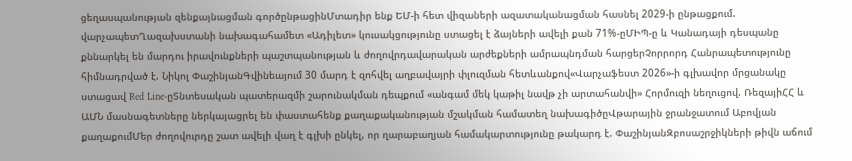ցեղասպանության զենքայնացման գործընթացինՄտադիր ենք ԵՄ-ի հետ վիզաների ազատականացման հասնել 2029-ի ընթացքում. վարչապետՂազախստանի նախագահամետ «Ադիլետ» կուսակցությունը ստացել է ձայների ավելի քան 71%-ըՄԻՊ-ը և Կանադայի դեսպանը քննարկել են մարդու իրավունքների պաշտպանության և ժողովրդավարական արժեքների ամրապնդման հարցերՉորրորդ Հանրապետությունը հիմնադրված է. Նիկոլ ՓաշինյանԳվինեայում 30 մարդ է զոհվել աղբավայրի փլուզման հետևանքով«Վարչաֆեստ 2026»-ի գլխավոր մրցանակը ստացավ Red Line-ըՏնտեսական պատերազմի շարունակման դեպքում «անգամ մեկ կաթիլ նավթ չի արտահանվի» Հորմուզի նեղուցով. ՌեզայիՀՀ և ԱՄՆ մասնագետները ներկայացրել են փաստահենք քաղաքականության մշակման համատեղ նախագիծըՎթարային ջրանջատում Աբովյան քաղաքումՄեր ժողովուրդը շատ ավելի վաղ է գլխի ընկել, որ ղարաբաղյան համակարտությունը թակարդ է. ՓաշինյանԶբոսաշրջիկների թիվն աճում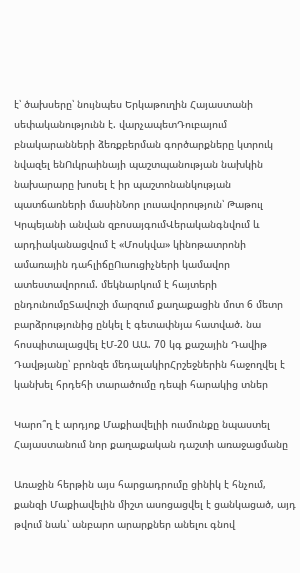է՝ ծախսերը՝ նույնպես Երկաթուղին Հայաստանի սեփականությունն է. վարչապետԴուբայում բնակարանների ձեռքբերման գործարքները կտրուկ նվազել ենՈւկրաինայի պաշտպանության նախկին նախարարը խոսել է իր պաշտոնանկության պատճառների մասինՆոր լուսավորություն՝ Թաթուլ Կրպեյանի անվան զբոսայգումՎերականգնվում և արդիականացվում է «Մոսկվա» կինոթատրոնի ամառային դահլիճըՈւսուցիչների կամավոր ատեստավորում. մեկնարկում է հայտերի ընդունումըՏավուշի մարզում քաղաքացին մոտ 6 մետր բարձրությունից ընկել է գետափնյա հատված. նա հոսպիտալացվել էՄ-20 ԱԱ. 70 կգ քաշային Դավիթ Դավթյանը՝ բրոնզե մեդալակիրՀրշեջներին հաջողվել է կանխել հրդեհի տարածումը դեպի հարակից տներ

Կարո՞ղ է արդյոք Մաքիավելիի ուսմունքը նպաստել Հայաստանում նոր քաղաքական դաշտի առաջացմանը

Առաջին հերթին այս հարցադրումը ցինիկ է հնչում, քանզի Մաքիավելին միշտ ասոցացվել է ցանկացած, այդ թվում նաև՝ անբարո արարքներ անելու գնով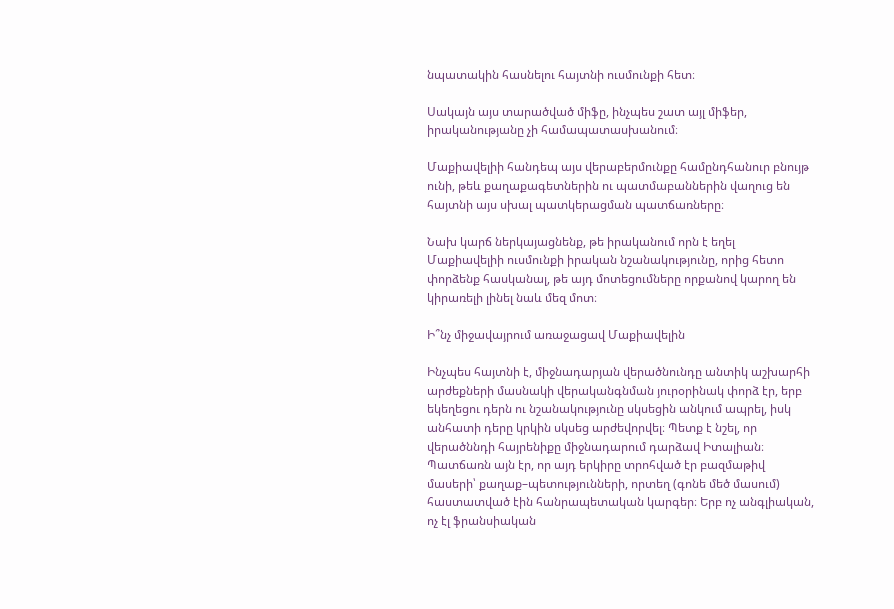նպատակին հասնելու հայտնի ուսմունքի հետ։

Սակայն այս տարածված միֆը, ինչպես շատ այլ միֆեր, իրականությանը չի համապատասխանում։

Մաքիավելիի հանդեպ այս վերաբերմունքը համընդհանուր բնույթ ունի, թեև քաղաքագետներին ու պատմաբաններին վաղուց են հայտնի այս սխալ պատկերացման պատճառները։

Նախ կարճ ներկայացնենք, թե իրականում որն է եղել Մաքիավելիի ուսմունքի իրական նշանակությունը, որից հետո փորձենք հասկանալ, թե այդ մոտեցումները որքանով կարող են կիրառելի լինել նաև մեզ մոտ։

Ի՞նչ միջավայրում առաջացավ Մաքիավելին

Ինչպես հայտնի է, միջնադարյան վերածնունդը անտիկ աշխարհի արժեքների մասնակի վերականգնման յուրօրինակ փորձ էր, երբ եկեղեցու դերն ու նշանակությունը սկսեցին անկում ապրել, իսկ անհատի դերը կրկին սկսեց արժեվորվել։ Պետք է նշել, որ վերածննդի հայրենիքը միջնադարում դարձավ Իտալիան։ Պատճառն այն էր, որ այդ երկիրը տրոհված էր բազմաթիվ մասերի՝ քաղաք–պետությունների, որտեղ (գոնե մեծ մասում) հաստատված էին հանրապետական կարգեր։ Երբ ոչ անգլիական, ոչ էլ ֆրանսիական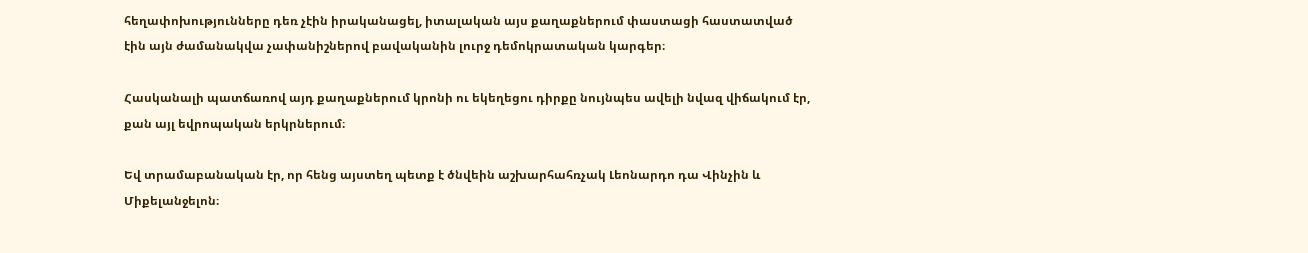հեղափոխությունները դեռ չէին իրականացել, իտալական այս քաղաքներում փաստացի հաստատված էին այն ժամանակվա չափանիշներով բավականին լուրջ դեմոկրատական կարգեր։

Հասկանալի պատճառով այդ քաղաքներում կրոնի ու եկեղեցու դիրքը նույնպես ավելի նվազ վիճակում էր, քան այլ եվրոպական երկրներում։

Եվ տրամաբանական էր, որ հենց այստեղ պետք է ծնվեին աշխարհահռչակ Լեոնարդո դա Վինչին և Միքելանջելոն։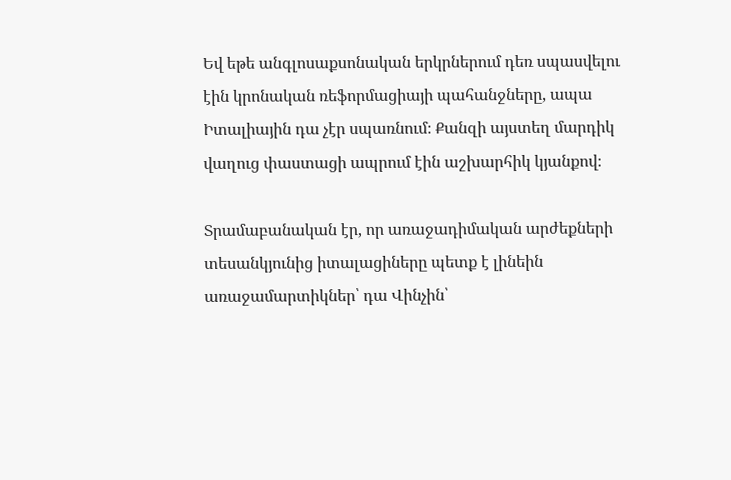Եվ եթե անգլոսաքսոնական երկրներում դեռ սպասվելու էին կրոնական ռեֆորմացիայի պահանջները, ապա Իտալիային դա չէր սպառնում։ Քանզի այստեղ մարդիկ վաղուց փաստացի ապրում էին աշխարհիկ կյանքով։

Տրամաբանական էր, որ առաջադիմական արժեքների տեսանկյունից իտալացիները պետք է լինեին առաջամարտիկներ՝ դա Վինչին՝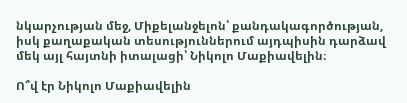նկարչության մեջ, Միքելանջելոն՝ քանդակագործության, իսկ քաղաքական տեսություններում այդպիսին դարձավ մեկ այլ հայտնի իտալացի՝ Նիկոլո Մաքիավելին։

Ո՞վ էր Նիկոլո Մաքիավելին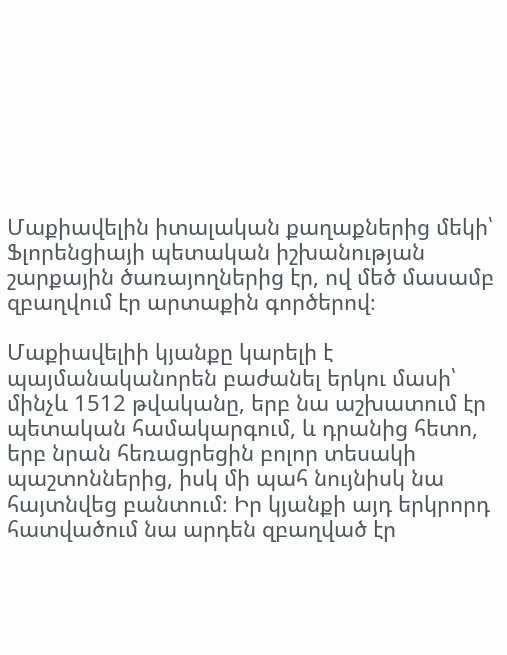Մաքիավելին իտալական քաղաքներից մեկի՝ Ֆլորենցիայի պետական իշխանության շարքային ծառայողներից էր, ով մեծ մասամբ զբաղվում էր արտաքին գործերով։

Մաքիավելիի կյանքը կարելի է պայմանականորեն բաժանել երկու մասի՝ մինչև 1512 թվականը, երբ նա աշխատում էր պետական համակարգում, և դրանից հետո, երբ նրան հեռացրեցին բոլոր տեսակի պաշտոններից, իսկ մի պահ նույնիսկ նա հայտնվեց բանտում։ Իր կյանքի այդ երկրորդ հատվածում նա արդեն զբաղված էր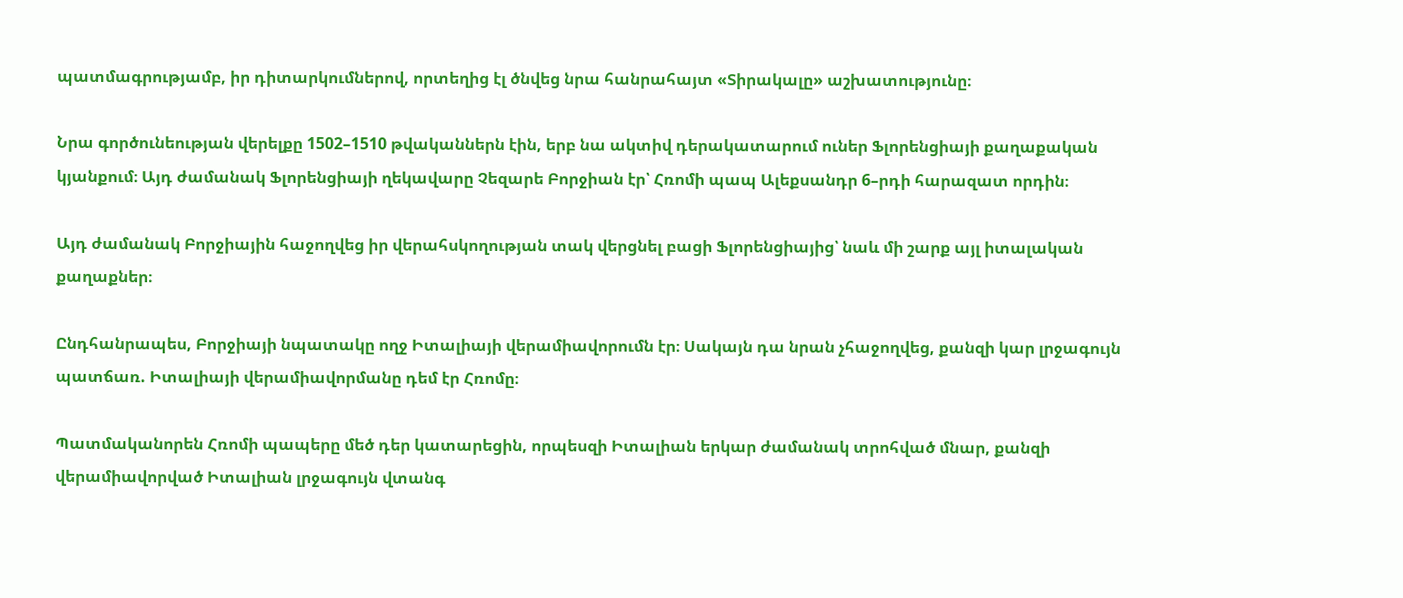պատմագրությամբ, իր դիտարկումներով, որտեղից էլ ծնվեց նրա հանրահայտ «Տիրակալը» աշխատությունը։

Նրա գործունեության վերելքը 1502–1510 թվականներն էին, երբ նա ակտիվ դերակատարում ուներ Ֆլորենցիայի քաղաքական կյանքում։ Այդ ժամանակ Ֆլորենցիայի ղեկավարը Չեզարե Բորջիան էր՝ Հռոմի պապ Ալեքսանդր 6–րդի հարազատ որդին։

Այդ ժամանակ Բորջիային հաջողվեց իր վերահսկողության տակ վերցնել բացի Ֆլորենցիայից՝ նաև մի շարք այլ իտալական քաղաքներ։

Ընդհանրապես, Բորջիայի նպատակը ողջ Իտալիայի վերամիավորումն էր։ Սակայն դա նրան չհաջողվեց, քանզի կար լրջագույն պատճառ. Իտալիայի վերամիավորմանը դեմ էր Հռոմը։

Պատմականորեն Հռոմի պապերը մեծ դեր կատարեցին, որպեսզի Իտալիան երկար ժամանակ տրոհված մնար, քանզի վերամիավորված Իտալիան լրջագույն վտանգ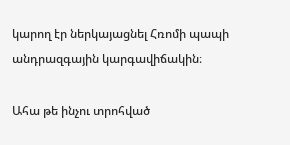կարող էր ներկայացնել Հռոմի պապի անդրազգային կարգավիճակին։

Ահա թե ինչու տրոհված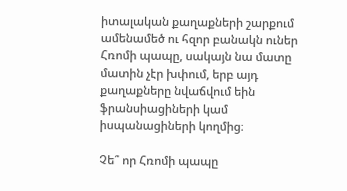իտալական քաղաքների շարքում ամենամեծ ու հզոր բանակն ուներ Հռոմի պապը, սակայն նա մատը մատին չէր խփում, երբ այդ քաղաքները նվաճվում եին ֆրանսիացիների կամ իսպանացիների կողմից։

Չե՞ որ Հռոմի պապը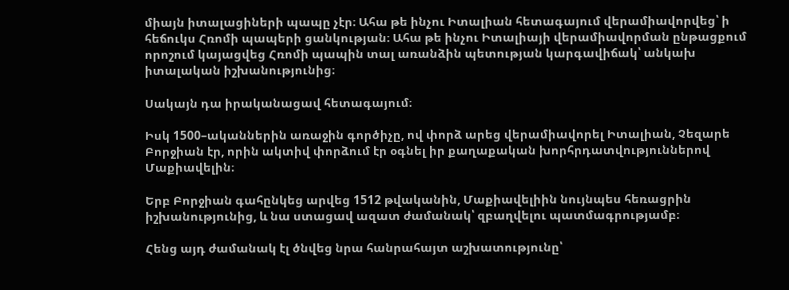միայն իտալացիների պապը չէր։ Ահա թե ինչու Իտալիան հետագայում վերամիավորվեց՝ ի հեճուկս Հռոմի պապերի ցանկության։ Ահա թե ինչու Իտալիայի վերամիավորման ընթացքում որոշում կայացվեց Հռոմի պապին տալ առանձին պետության կարգավիճակ՝ անկախ իտալական իշխանությունից։

Սակայն դա իրականացավ հետագայում։

Իսկ 1500–ականներին առաջին գործիչը, ով փորձ արեց վերամիավորել Իտալիան, Չեզարե Բորջիան էր, որին ակտիվ փորձում էր օգնել իր քաղաքական խորհրդատվություններով Մաքիավելին։

Երբ Բորջիան գահընկեց արվեց 1512 թվականին, Մաքիավելիին նույնպես հեռացրին իշխանությունից, և նա ստացավ ազատ ժամանակ՝ զբաղվելու պատմագրությամբ։

Հենց այդ ժամանակ էլ ծնվեց նրա հանրահայտ աշխատությունը՝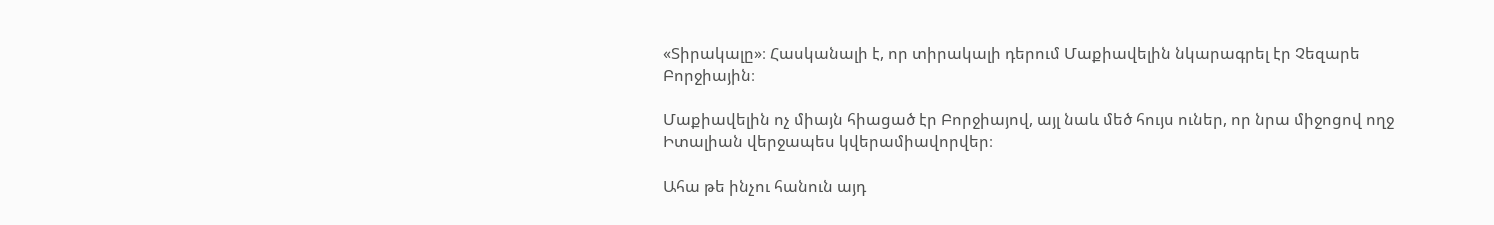«Տիրակալը»։ Հասկանալի է, որ տիրակալի դերում Մաքիավելին նկարագրել էր Չեզարե Բորջիային։

Մաքիավելին ոչ միայն հիացած էր Բորջիայով, այլ նաև մեծ հույս ուներ, որ նրա միջոցով ողջ Իտալիան վերջապես կվերամիավորվեր։

Ահա թե ինչու հանուն այդ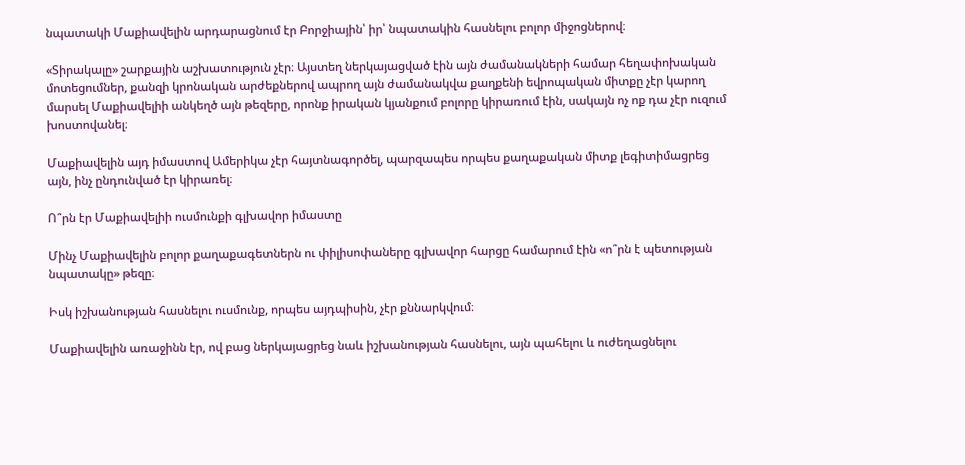նպատակի Մաքիավելին արդարացնում էր Բորջիային՝ իր՝ նպատակին հասնելու բոլոր միջոցներով։

«Տիրակալը» շարքային աշխատություն չէր։ Այստեղ ներկայացված էին այն ժամանակների համար հեղափոխական մոտեցումներ, քանզի կրոնական արժեքներով ապրող այն ժամանակվա քաղքենի եվրոպական միտքը չէր կարող մարսել Մաքիավելիի անկեղծ այն թեզերը, որոնք իրական կյանքում բոլորը կիրառում էին, սակայն ոչ ոք դա չէր ուզում խոստովանել։

Մաքիավելին այդ իմաստով Ամերիկա չէր հայտնագործել, պարզապես որպես քաղաքական միտք լեգիտիմացրեց այն, ինչ ընդունված էր կիրառել։

Ո՞րն էր Մաքիավելիի ուսմունքի գլխավոր իմաստը

Մինչ Մաքիավելին բոլոր քաղաքագետներն ու փիլիսոփաները գլխավոր հարցը համարում էին «ո՞րն է պետության նպատակը» թեզը։

Իսկ իշխանության հասնելու ուսմունք, որպես այդպիսին, չէր քննարկվում։

Մաքիավելին առաջինն էր, ով բաց ներկայացրեց նաև իշխանության հասնելու, այն պահելու և ուժեղացնելու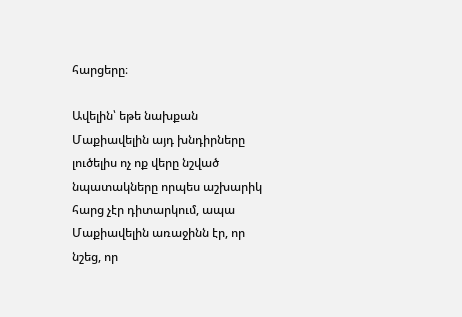հարցերը։

Ավելին՝ եթե նախքան Մաքիավելին այդ խնդիրները լուծելիս ոչ ոք վերը նշված նպատակները որպես աշխարիկ հարց չէր դիտարկում, ապա Մաքիավելին առաջինն էր, որ նշեց, որ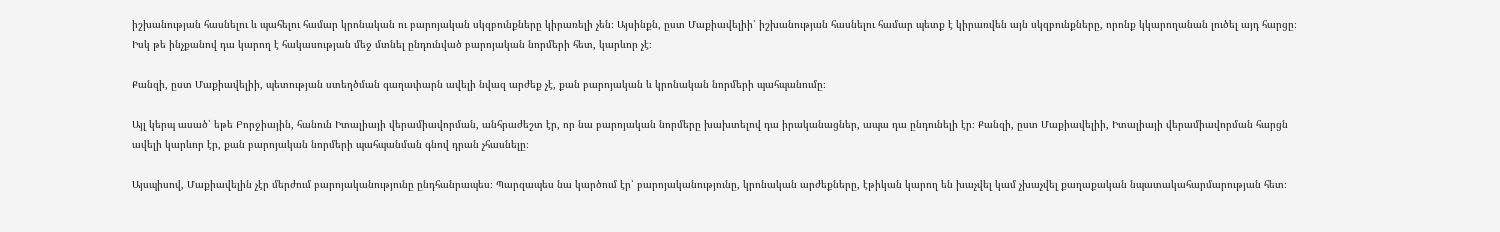իշխանության հասնելու և պահելու համար կրոնական ու բարոյական սկզբունքները կիրառելի չեն։ Այսինքն, ըստ Մաքիավելիի՝ իշխանության հասնելու համար պետք է կիրառվեն այն սկզբունքները, որոնք կկարողանան լուծել այդ հարցը։ Իսկ թե ինչքանով դա կարող է հակասության մեջ մտնել ընդունված բարոյական նորմերի հետ, կարևոր չէ։

Քանզի, ըստ Մաքիավելիի, պետության ստեղծման գաղափարն ավելի նվազ արժեք չէ, քան բարոյական և կրոնական նորմերի պահպանումը։

Այլ կերպ ասած՝ եթե Բորջիային, հանուն Իտալիայի վերամիավորման, անհրաժեշտ էր, որ նա բարոյական նորմերը խախտելով դա իրականացներ, ապա դա ընդունելի էր։ Քանզի, ըստ Մաքիավելիի, Իտալիայի վերամիավորման հարցն ավելի կարևոր էր, քան բարոյական նորմերի պահպանման գնով դրան չհասնելը։

Այսպիսով, Մաքիավելին չէր մերժում բարոյականությունը ընդհանրապես։ Պարզապես նա կարծում էր՝ բարոյականությունը, կրոնական արժեքները, էթիկան կարող են խաչվել կամ չխաչվել քաղաքական նպատակահարմարության հետ։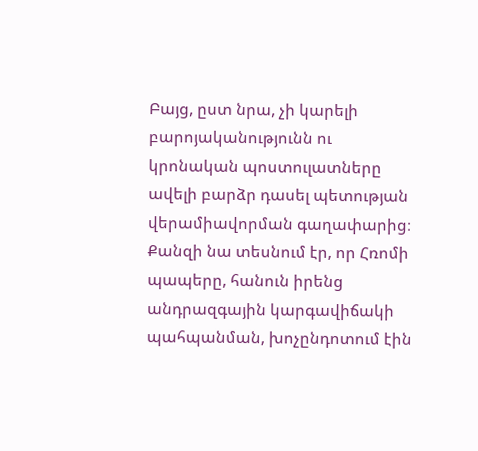Բայց, ըստ նրա, չի կարելի բարոյականությունն ու կրոնական պոստուլատները ավելի բարձր դասել պետության վերամիավորման գաղափարից։ Քանզի նա տեսնում էր, որ Հռոմի պապերը, հանուն իրենց անդրազգային կարգավիճակի պահպանման, խոչընդոտում էին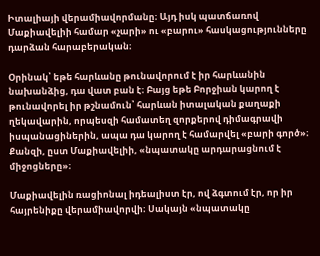Իտալիայի վերամիավորմանը։ Այդ իսկ պատճառով Մաքիավելիի համար «չարի» ու «բարու» հասկացությունները դարձան հարաբերական։

Օրինակ՝ եթե հարևանը թունավորում է իր հարևանին նախանձից, դա վատ բան է։ Բայց եթե Բորջիան կարող է թունավորել իր թշնամուն՝ հարևան իտալական քաղաքի ղեկավարին, որպեսզի համատեղ զորքերով դիմագրավի իսպանացիներին, ապա դա կարող է համարվել «բարի գործ»։ Քանզի, ըստ Մաքիավելիի, «նպատակը արդարացնում է միջոցները»։

Մաքիավելին ռացիոնալ իդեալիստ էր, ով ձգտում էր, որ իր հայրենիքը վերամիավորվի։ Սակայն «նպատակը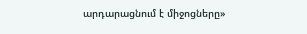արդարացնում է միջոցները»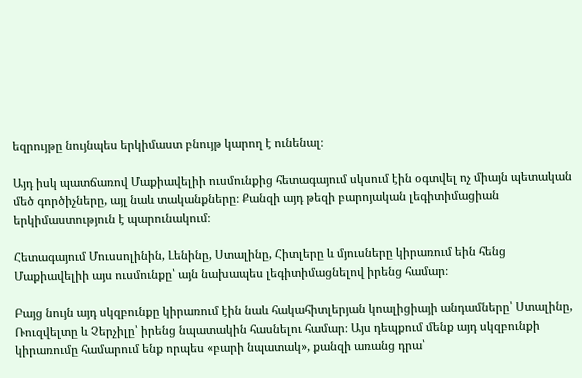եզրույթը նույնպես երկիմաստ բնույթ կարող է ունենալ։

Այդ իսկ պատճառով Մաքիավելիի ուսմունքից հետագայում սկսում էին օգտվել ոչ միայն պետական մեծ գործիչները, այլ նաև տականքները։ Քանզի այդ թեզի բարոյական լեգիտիմացիան երկիմաստություն է պարունակում։

Հետագայում Մուսսոլինին, Լենինը, Ստալինը, Հիտլերը և մյուսները կիրառում եին հենց Մաքիավելիի այս ուսմունքը՝ այն նախապես լեգիտիմացնելով իրենց համար։

Բայց նույն այդ սկզբունքը կիրառում էին նաև հակահիտլերյան կոալիցիայի անդամները՝ Ստալինը, Ռուզվելտը և Չերչիլը՝ իրենց նպատակին հասնելու համար։ Այս դեպքում մենք այդ սկզբունքի կիրառումը համարում ենք որպես «բարի նպատակ», քանզի առանց դրա՝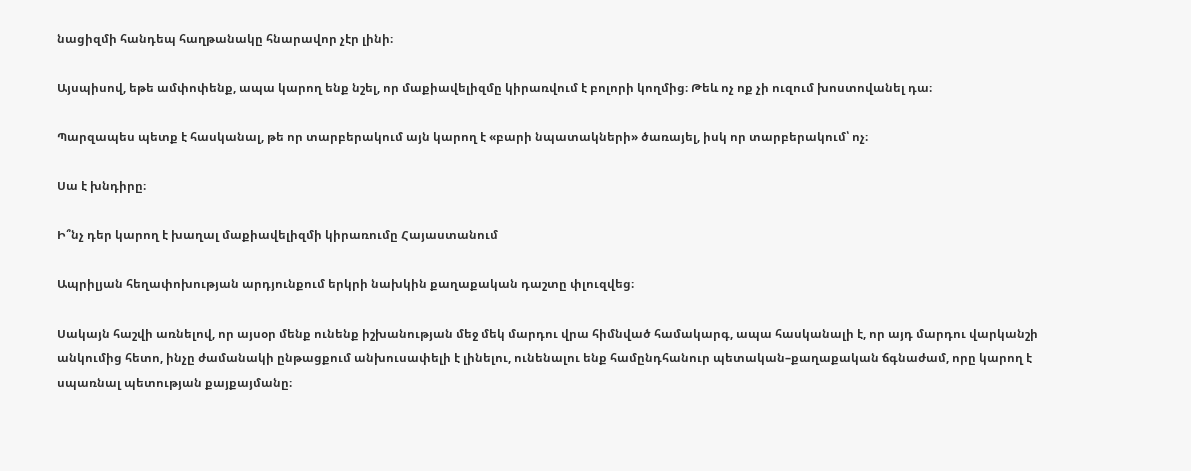նացիզմի հանդեպ հաղթանակը հնարավոր չէր լինի։

Այսպիսով, եթե ամփոփենք, ապա կարող ենք նշել, որ մաքիավելիզմը կիրառվում է բոլորի կողմից։ Թեև ոչ ոք չի ուզում խոստովանել դա։

Պարզապես պետք է հասկանալ, թե որ տարբերակում այն կարող է «բարի նպատակների» ծառայել, իսկ որ տարբերակում՝ ոչ։

Սա է խնդիրը։

Ի՞նչ դեր կարող է խաղալ մաքիավելիզմի կիրառումը Հայաստանում

Ապրիլյան հեղափոխության արդյունքում երկրի նախկին քաղաքական դաշտը փլուզվեց։

Սակայն հաշվի առնելով, որ այսօր մենք ունենք իշխանության մեջ մեկ մարդու վրա հիմնված համակարգ, ապա հասկանալի է, որ այդ մարդու վարկանշի անկումից հետո, ինչը ժամանակի ընթացքում անխուսափելի է լինելու, ունենալու ենք համընդհանուր պետական–քաղաքական ճգնաժամ, որը կարող է սպառնալ պետության քայքայմանը։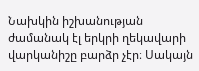Նախկին իշխանության ժամանակ էլ երկրի ղեկավարի վարկանիշը բարձր չէր։ Սակայն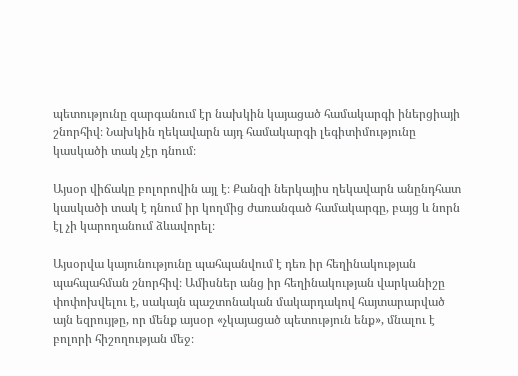պետությունը զարգանում էր նախկին կայացած համակարգի իներցիայի շնորհիվ։ Նախկին ղեկավարն այդ համակարգի լեգիտիմությունը կասկածի տակ չէր դնում։

Այսօր վիճակը բոլորովին այլ է։ Քանզի ներկայիս ղեկավարն անընդհատ կասկածի տակ է դնում իր կողմից ժառանգած համակարգը, բայց և նորն էլ չի կարողանում ձևավորել։

Այսօրվա կայունությունը պահպանվում է դեռ իր հեղինակության պահպահման շնորհիվ։ Ամիսներ անց իր հեղինակության վարկանիշը փոփոխվելու է, սակայն պաշտոնական մակարդակով հայտարարված այն եզրույթը, որ մենք այսօր «չկայացած պետություն ենք», մնալու է բոլորի հիշողության մեջ։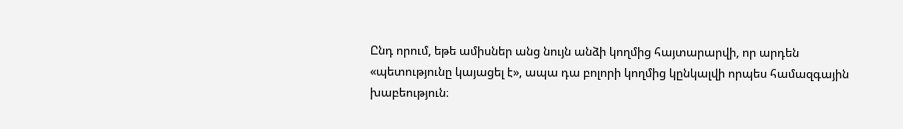Ընդ որում, եթե ամիսներ անց նույն անձի կողմից հայտարարվի, որ արդեն «պետությունը կայացել է», ապա դա բոլորի կողմից կընկալվի որպես համազգային խաբեություն։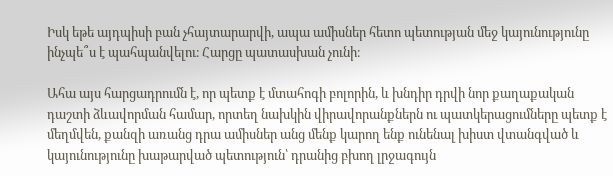Իսկ եթե այդպիսի բան չհայտարարվի, ապա ամիսներ հետո պետության մեջ կայունությունը ինչպե՞ս է պահպանվելու։ Հարցը պատասխան չունի։

Ահա այս հարցադրումն է, որ պետք է մտահոգի բոլորին, և խնդիր դրվի նոր քաղաքական դաշտի ձևավորման համար, որտեղ նախկին վիրավորանքներն ու պատկերացումները պետք է մեղմվեն, քանզի առանց դրա ամիսներ անց մենք կարող ենք ունենալ խիստ վտանգված և կայունությունը խաթարված պետություն՝ դրանից բխող լրջագույն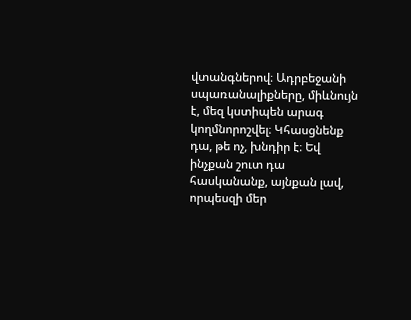վտանգներով։ Ադրբեջանի սպառանալիքները, միևնույն է, մեզ կստիպեն արագ կողմնորոշվել։ Կհասցնենք դա, թե ոչ, խնդիր է։ Եվ ինչքան շուտ դա հասկանանք, այնքան լավ, որպեսզի մեր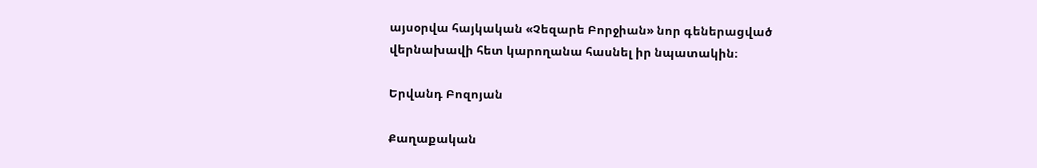այսօրվա հայկական «Չեզարե Բորջիան» նոր գեներացված վերնախավի հետ կարողանա հասնել իր նպատակին։

Երվանդ Բոզոյան

Քաղաքական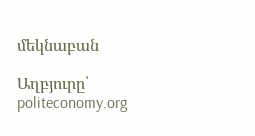մեկնաբան

Աղբյուրը՝ politeconomy.org